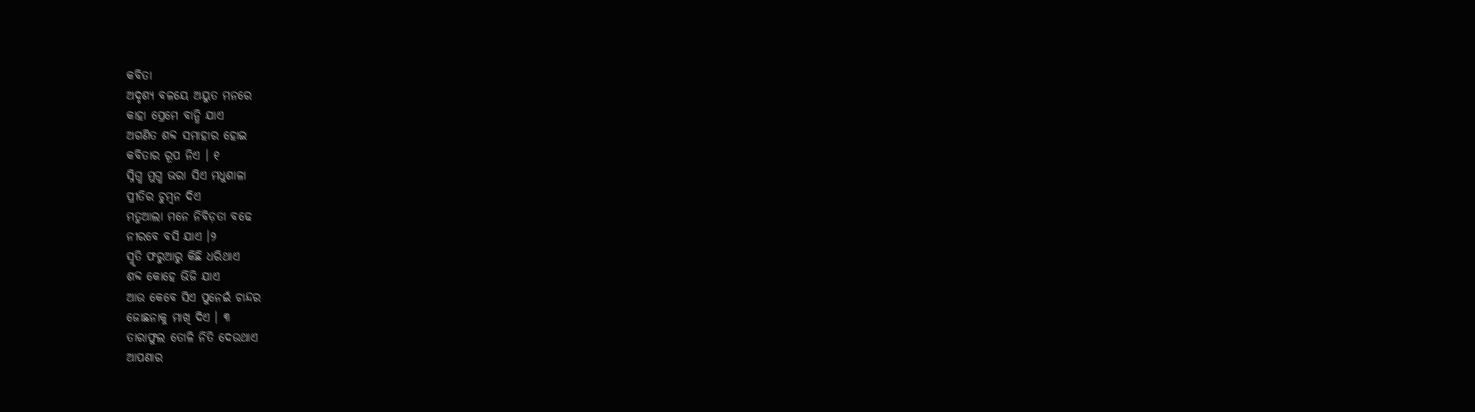କବିତା
ଅଦୃଶ୍ୟ ବଳୟେ ଅୟୁତ ମନରେ
କାହା ପ୍ରେମେ ବାନ୍ଧି ଯାଏ
ଅଗଣିତ ଶବ୍ଦ ସମାହାର ହୋଇ
କବିତାର ରୂପ ନିଏ । ୧
ସ୍ନିଗ୍ଧ ମୁଗ୍ଧ ଭରା ସିଏ ମଧୁଶାଳା
ପ୍ରୀତିର ଚୁମ୍ବନ ଦିଏ
ମତୁଆଲା ମନେ ନିବିଡ଼ତା ବଢେ
ନୀରବେ ବସି ଯାଏ ।୨
ସ୍ମୃତି ଫରୁଆରୁ କିଛି ଧରିଥାଏ
ଶବ୍ଦ କୋହେ ଭିଜି ଯାଏ
ଆଉ କେବେ ସିଏ ପୁନେଇଁ ଚାନ୍ଦର
ଜୋଛନାକୁ ମାଖି ଦିଏ । ୩
ତାରାଫୁଲ ତୋଳି ନିତି ଦେଉଥାଏ
ଆପଣାର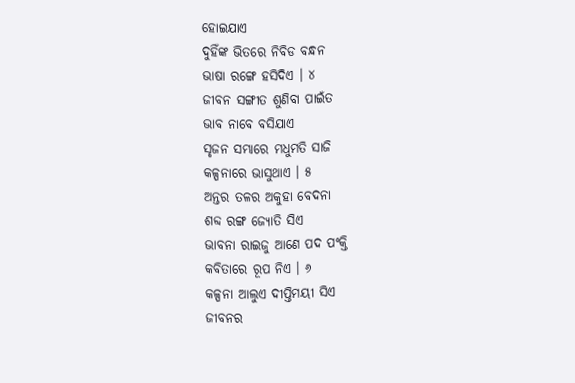ହୋଇଯାଏ
ଦୁହିଁଙ୍କ ଭିତରେ ନିବିଡ ବନ୍ଧନ
ଭାଷା ରଙ୍ଗେ ହସିଦିଏ । ୪
ଜୀବନ ସଙ୍ଗୀତ ଶୁଣିବା ପାଇଁତ
ଭାବ ନାବେ ବସିଯାଏ
ସୃଜନ ସମ୍ଭାରେ ମଧୁମତି ସାଜି
କଳ୍ପନାରେ ଭାସୁଥାଏ । ୫
ଅନ୍ତର ତଳର ଅକୁହା ବେଦନା
ଶବ୍ଦ ରଙ୍ଗ ଜ୍ୟୋତି ସିଏ
ଭାବନା ରାଇଜୁ ଆଣେ ପଦ ପଂକ୍ତି
କବିତାରେ ରୂପ ନିଏ । ୬
କଳ୍ପନା ଆଲୁଏ ଦୀପ୍ତିମୟୀ ସିଏ
ଜୀବନର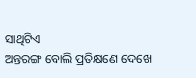ସାଥିଟିଏ
ଅନ୍ତରଙ୍ଗ ବୋଲି ପ୍ରତିକ୍ଷଣେ ଦେଖେ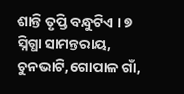ଶାନ୍ତି ତୃପ୍ତି ବନ୍ଧୁଟିଏ । ୭
ସ୍ନିଗ୍ଧା ସାମନ୍ତରାୟ,
ଚୁନଭାଟି,ଗୋପାଳ ଗାଁ,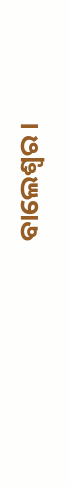ବାଲେଶ୍ବର ।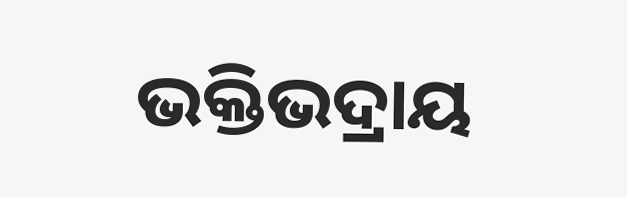ଭକ୍ତିଭଦ୍ରାୟ